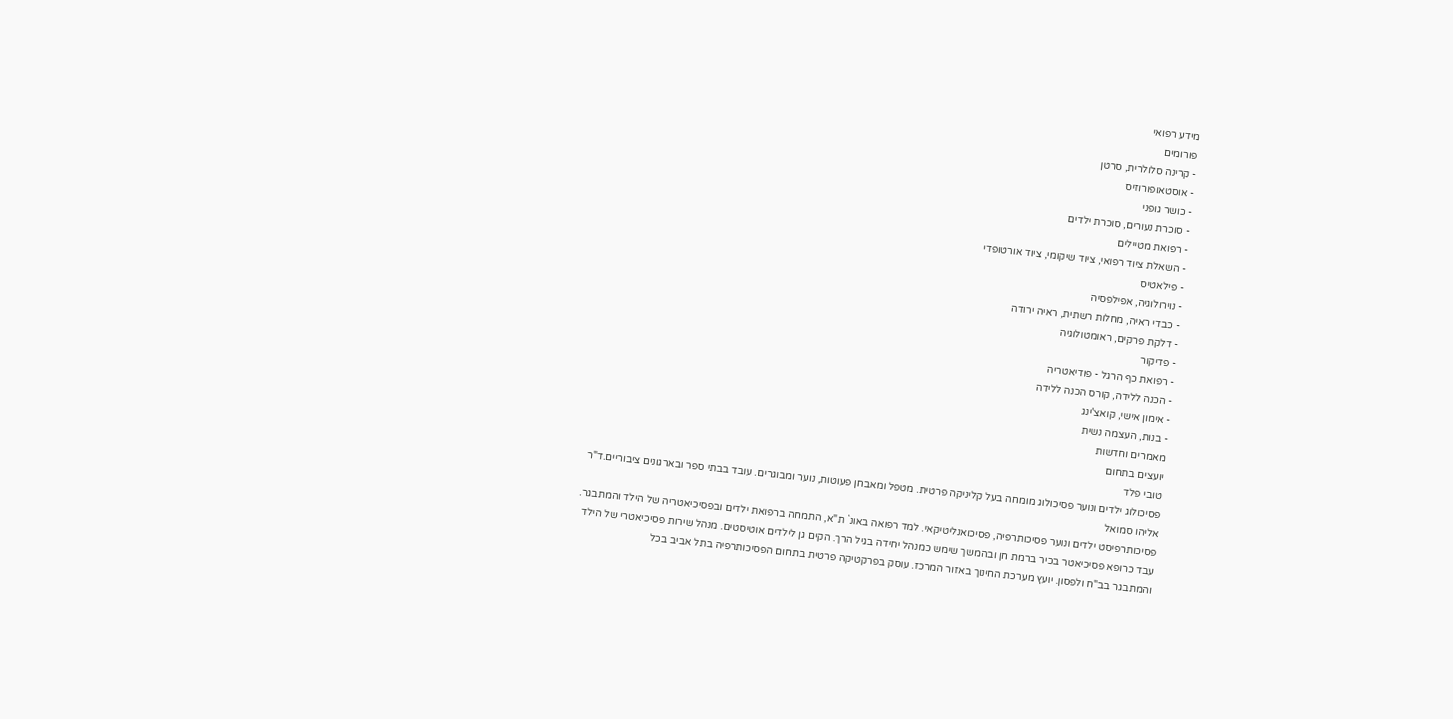מידע רפואי
פורומים
- קרינה סלולרית, סרטן
- אוסטאופורוזיס
- כושר גופני
- סוכרת נעורים, סוכרת ילדים
- רפואת מטיילים
- השאלת ציוד רפואי, ציוד שיקומי, ציוד אורטופדי
- פילאטיס
- נוירולוגיה, אפילפסיה
- כבדי ראיה, מחלות רשתית, ראיה ירודה
- דלקת פרקים, ראומטולוגיה
- פדיקור
- רפואת כף הרגל - פודיאטריה
- הכנה ללידה, קורס הכנה ללידה
- אימון אישי, קואצ'ינג
- בנות, העצמה נשית
מאמרים וחדשות
יועצים בתחום
טובי פלד
פסיכולוג ילדים ונוער פסיכולוג מומחה בעל קליניקה פרטית. מטפל ומאבחן פעוטות, נוער ומבוגרים. עובד בבתי ספר ובארגונים ציבוריים.ד"ר אליהו סמואל
פסיכותרפיסט ילדים ונוער פסיכותרפיה, פסיכואנליטיקאי. למד רפואה באונ` ת"א, התמחה ברפואת ילדים ובפסיכיאטריה של הילד והמתבגר. עבד כרופא פסיכיאטר בכיר ברמת חן ובהמשך שימש כמנהל יחידה בגיל הרך. הקים גן לילדים אוטיסטים. מנהל שירות פסיכיאטרי של הילד והמתבגר בב"ח ולפסון. יועץ מערכת החינוך באזור המרכז. עוסק בפרקטיקה פרטית בתחום הפסיכותרפיה בתל אביב בכל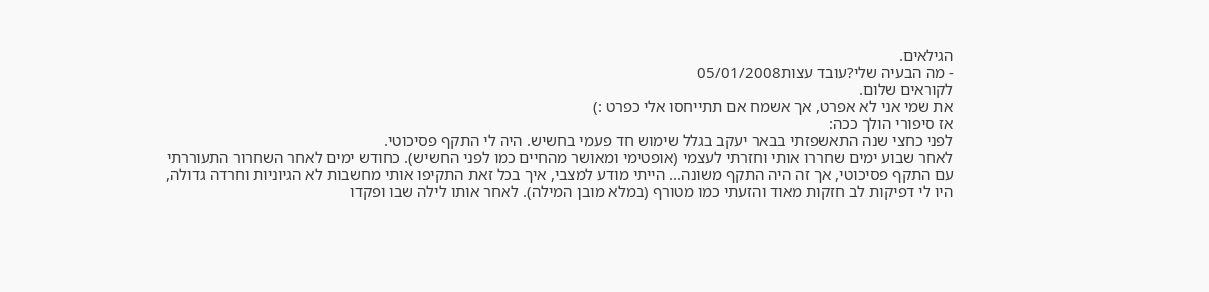הגילאים.
- מה הבעיה שלי?עובד עצות05/01/2008
לקוראים שלום.
את שמי אני לא אפרט, אך אשמח אם תתייחסו אלי כפרט :)
אז סיפורי הולך ככה:
לפני כחצי שנה התאשפזתי בבאר יעקב בגלל שימוש חד פעמי בחשיש. היה לי התקף פסיכוטי.
לאחר שבוע ימים שחררו אותי וחזרתי לעצמי (אופטימי ומאושר מהחיים כמו לפני החשיש). כחודש ימים לאחר השחרור התעוררתי עם התקף פסיכוטי, אך זה היה התקף משונה... הייתי מודע למצבי, איך בכל זאת התקיפו אותי מחשבות לא הגיוניות וחרדה גדולה, היו לי דפיקות לב חזקות מאוד והזעתי כמו מטורף (במלא מובן המילה). לאחר אותו לילה שבו ופקדו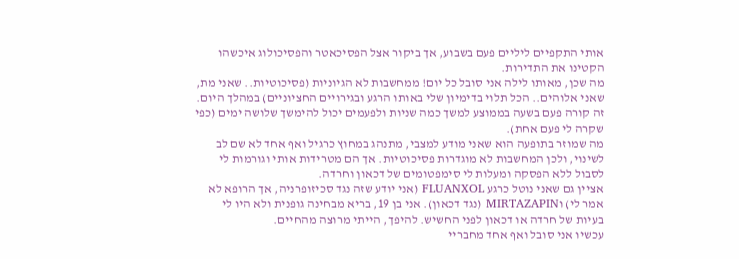אותי התקפיים ליליים פעם בשבוע, אך ביקור אצל הפסיכאטר והפסיכולוג איכשהו הקטינו את התדירות.
מה שכן, מאותו לילה אני סובל כל יום! ממחשבות לא הגיוניות (פסיכוטיות.. שאני מת, שאני אלוהים.. הכל תלוי בדימיון שלי באותו הרגע ובגירויים החציוניים) במהלך היום. זה קורה פעם בשעה בממוצע למשך כמה שניות ולפעמים יכול להימשך שלושה ימים (כפי שקרה לי פעם אחת).
מה שמוזר בתופעה הוא שאני מודע למצבי, מתנהג במחוץ כרגיל ואף אחד לא שם לב לשינוי, ולכן המחשבות לא מוגדרות פסיכוטיות. אך הם מטרידות אותי וגורמות לי לסבול ללא הפסקה ומעלות לי סימפטומים של דכאון וחרדה.
אציין גם שאני נוטל כרגע FLUANXOL (אני יודע שזה נגד סכיזופרניה, אך הרופא לא אמר לי) וMIRTAZAPIN (נגד דכאון). אני בן 19, בריא מבחינה גופנית ולא היו לי בעיות של חרדה או דכאון לפני החשיש. להיפך, הייתי מרוצה מהחיים.
עכשיו אני סובל ואף אחד מחבריי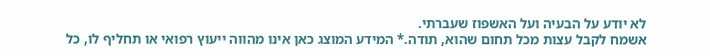לא יודע על הבעיה ועל האשפוז שעברתי.
אשמח לקבל עצות מכל תחום שהוא, תודה.* המידע המוצג כאן אינו מהווה ייעוץ רפואי או תחליף לו, כל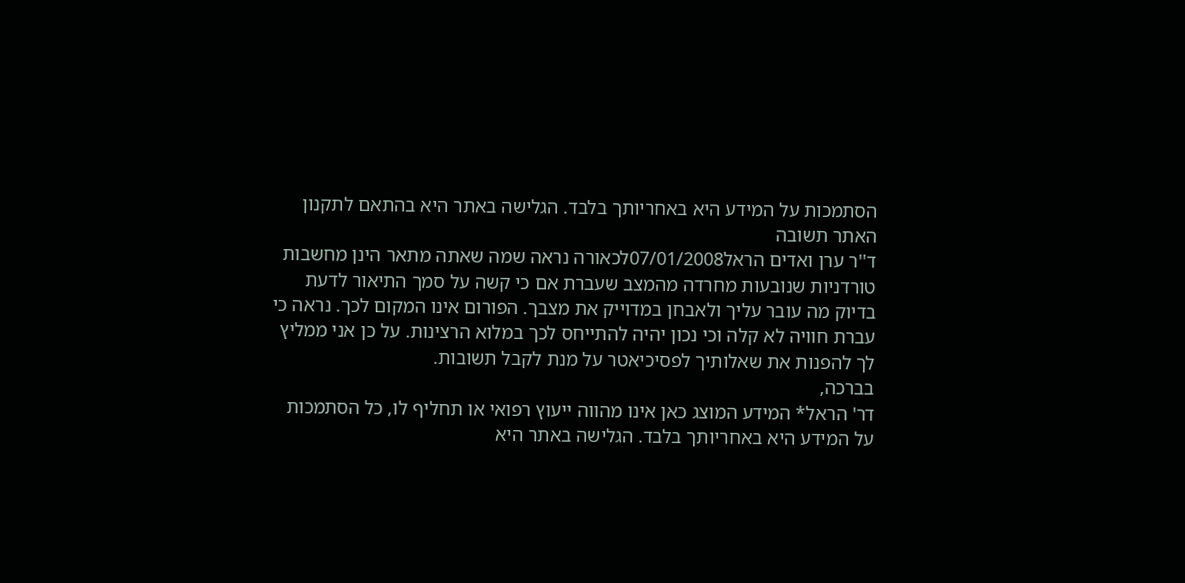הסתמכות על המידע היא באחריותך בלבד. הגלישה באתר היא בהתאם לתקנון האתר תשובה
ד''ר ערן ואדים הראל07/01/2008לכאורה נראה שמה שאתה מתאר הינן מחשבות טורדניות שנובעות מחרדה מהמצב שעברת אם כי קשה על סמך התיאור לדעת בדיוק מה עובר עליך ולאבחן במדוייק את מצבך. הפורום אינו המקום לכך. נראה כי עברת חוויה לא קלה וכי נכון יהיה להתייחס לכך במלוא הרצינות. על כן אני ממליץ לך להפנות את שאלותיך לפסיכיאטר על מנת לקבל תשובות.
בברכה,
דר' הראל* המידע המוצג כאן אינו מהווה ייעוץ רפואי או תחליף לו, כל הסתמכות על המידע היא באחריותך בלבד. הגלישה באתר היא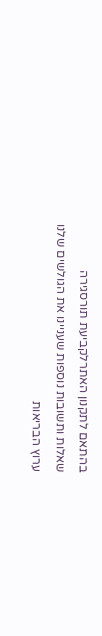בהתאם לתקנון האתרלקביעת תורסגירה
שאלות ותשובות נוספות שעניינו את הגולשים שלנו
ערוץ הבריאות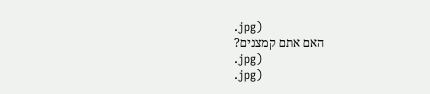.jpg)
האם אתם קמצנים?
.jpg)
.jpg)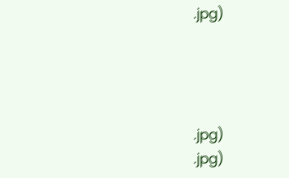.jpg)




.jpg)
.jpg)